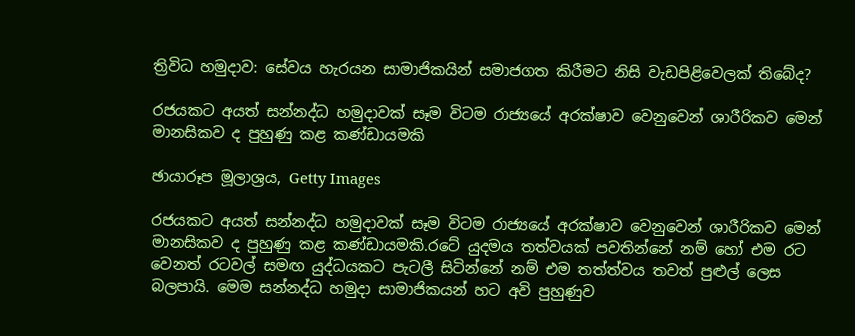ත්‍රිවිධ හමුදාව: සේවය හැරයන සාමාජිකයින් සමාජගත කිරීමට නිසි වැඩපිළිවෙලක් තිබේද?

රජයකට අයත් සන්නද්ධ හමුදාවක් සෑම විටම රාජ්‍යයේ අරක්ෂාව වෙනුවෙන් ශාරීරිකව මෙන් මානසිකව ද පුහුණු කළ කණ්ඩායමකි

ඡායාරූප මූලාශ්‍රය, Getty Images

රජයකට අයත් සන්නද්ධ හමුදාවක් සෑම විටම රාජ්‍යයේ අරක්ෂාව වෙනුවෙන් ශාරීරිකව මෙන් මානසිකව ද පුහුණු කළ කණ්ඩායමකි.රටේ යුදමය තත්වයක් පවතින්නේ නම් හෝ එම රට වෙනත් රටවල් සමඟ යුද්ධයකට පැටලී සිටින්නේ නම් එම තත්ත්වය තවත් පුළුල් ලෙස බලපායි. මෙම සන්නද්ධ හමුදා සාමාජිකයන් හට අවි පුහුණුව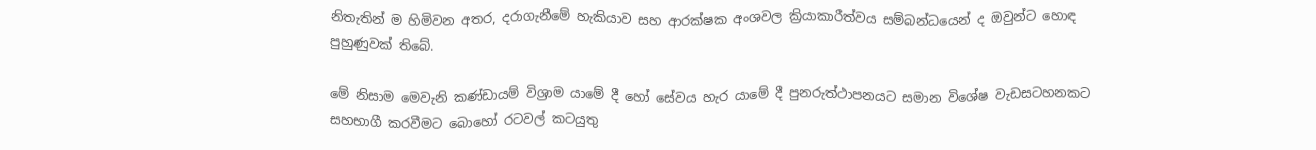නිතැතින් ම හිමිවන අතර, දරාගැනීමේ හැකියාව සහ ආරක්ෂක අංශවල ක්‍රියාකාරීත්වය සම්බන්ධයෙන් ද ඔවුන්ට හොඳ පුහුණුවක් තිබේ.

මේ නිසාම මෙවැනි කණ්ඩායම් විශ්‍රාම යාමේ දී හෝ සේවය හැර යාමේ දී පුනරුත්ථාපනයට සමාන විශේෂ වැඩසටහනකට සහභාගී කරවීමට බොහෝ රටවල් කටයුතු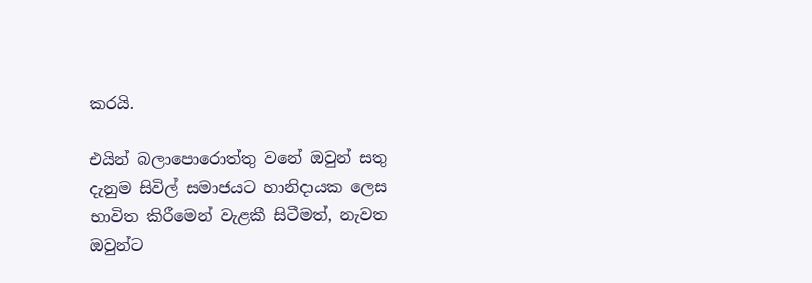කරයි.

එයින් බලාපොරොත්තු වනේ ඔවුන් සතු දැනුම සිවිල් සමාජයට හානිදායක ලෙස භාවිත කිරීමෙන් වැළකී සිටීමත්, නැවත ඔවුන්ට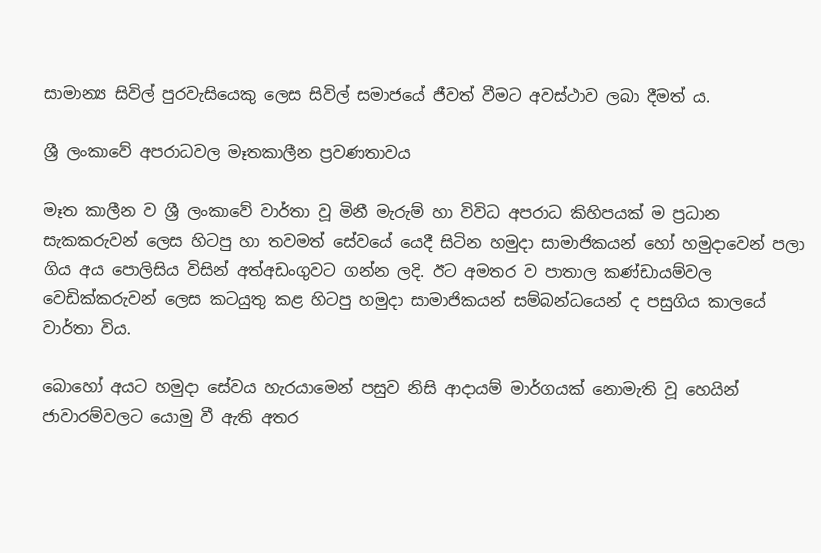සාමාන්‍ය සිවිල් පුරවැසියෙකු ලෙස සිවිල් සමාජයේ ජීවත් වීමට අවස්ථාව ලබා දීමත් ය.

ශ්‍රී ලංකාවේ අපරාධවල මෑතකාලීන ප්‍රවණතාවය

මෑත කාලීන ව ශ්‍රී ලංකාවේ වාර්තා වූ මිනී මැරුම් හා විවිධ අපරාධ කිහිපයක් ම ප්‍රධාන සැකකරුවන් ලෙස හිටපු හා තවමත් සේවයේ යෙදී සිටින හමුදා සාමාජිකයන් හෝ හමුදාවෙන් පලා ගිය අය පොලිසිය විසින් අත්අඩංගුවට ගන්න ලදි. ඊට අමතර ව පාතාල කණ්ඩායම්වල වෙඩික්කරුවන් ලෙස කටයුතු කළ හිටපු හමුදා සාමාජිකයන් සම්බන්ධයෙන් ද පසුගිය කාලයේ වාර්තා විය.

බොහෝ අයට හමුදා සේවය හැරයාමෙන් පසුව නිසි ආදායම් මාර්ගයක් නොමැති වූ හෙයින් ජාවාරම්වලට යොමු වී ඇති අතර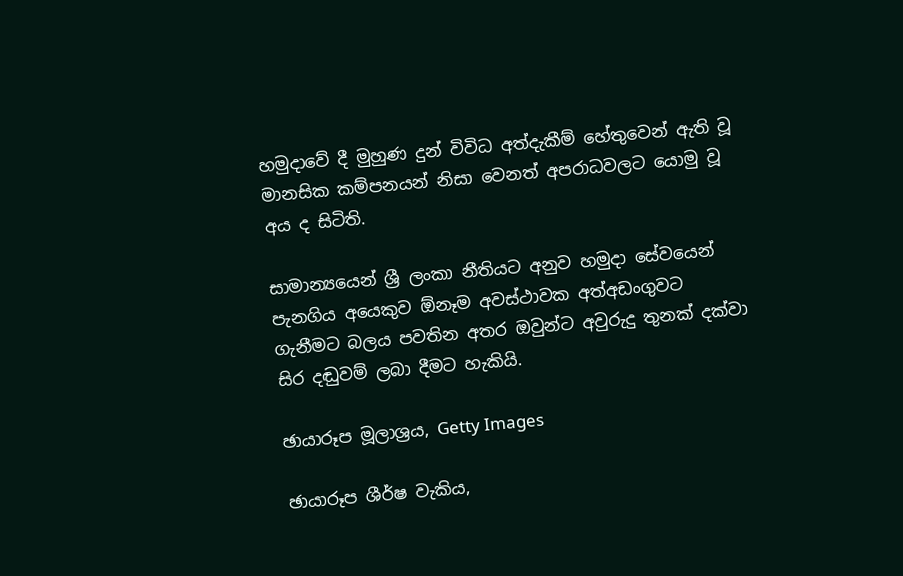හමුදාවේ දී මුහුණ දුන් විවිධ අත්දැකීම් හේතුවෙන් ඇති වූ මානසික කම්පනයන් නිසා වෙනත් අපරාධවලට යොමු වූ අය ද සිටිති.

සාමාන්‍යයෙන් ශ්‍රී ලංකා නීතියට අනුව හමුදා සේවයෙන් පැනගිය අයෙකුව ඕනෑම අවස්ථාවක අත්අඩංගුවට ගැනීමට බලය පවතින අතර ඔවුන්ට අවුරුදු තුනක් දක්වා සිර දඬුවම් ලබා දීමට හැකියි.

ඡායාරූප මූලාශ්‍රය, Getty Images

ඡායාරූප ශීර්ෂ වැකිය,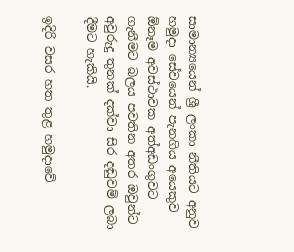සාමාන්‍යයෙන් ශ්‍රී ලංකා නීතියට අනුව හමුදා සේවයෙන් පැනගිය අයෙකුව ඕනෑම අවස්ථාවක අත්අඩංගුවට ගැනීමට බලය පවතින අතර ඔවුන්ට අවුරුදු තුනක් දක්වා සිර දඬුවම් ලබා දීමට හැකියි.

ඉදිරි වසර හත තුළ හමුදාවේ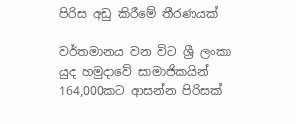පිරිස අඩු කිරීමේ තීරණයක්

වර්තමානය වන විට ශ්‍රී ලංකා යුද හමුදාවේ සාමාජිකයින් 164,000කට ආසන්න පිරිසක්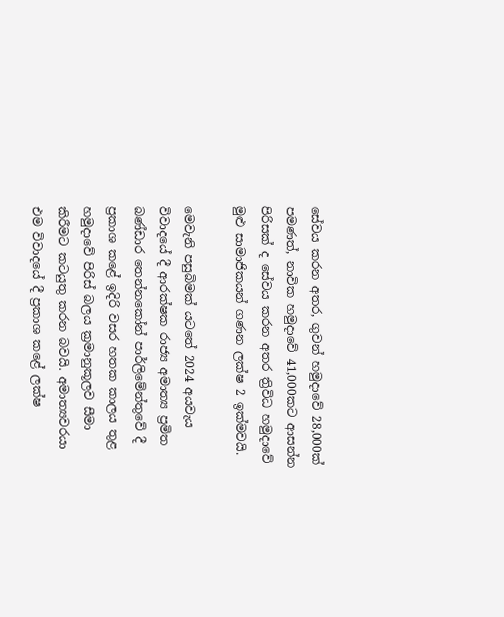සේවය කරන අතර, ගුවන් හමුදාවේ 28,000ක් පමණත්, නාවික හමුදාවේ 41,000කට ආසන්න පිරිසක් ද සේවය කරන අතර ත්‍රිවිධ හමුදාවේ මුළු සාමාජිකයන් ගණන ලක්ෂ 2 ඉක්මවයි.

මෙවැනි පසුබිමක් යටතේ 2024 අයවැය විවාදයේ දී ආරක්ෂක රාජ්‍ය අමාත්‍ය ප්‍රමිත බණ්ඩාර තෙන්නකෝන් පාර්ලිමේන්තුවේ දී ප්‍රකාශ කළේ ඉදිරි වසර හතක කාලය තුළ හමුදාවේ පිරිස් බලය ක්‍රමානුකූලව සීමා කිරීමට කටයුතු කරන බවයි. අමාත්‍යවරයා එම විවාදයේ දී ප්‍රකාශ කළේ ලක්ෂ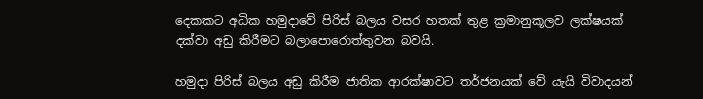දෙකකට අධික හමුදාවේ පිරිස් බලය වසර හතක් තුළ ක්‍රමානුකූලව ලක්ෂයක් දක්වා අඩු කිරීමට බලාපොරොත්තුවන බවයි.

හමුදා පිරිස් බලය අඩු කිරීම ජාතික ආරක්ෂාවට තර්ජනයක් වේ යැයි විවාදයන්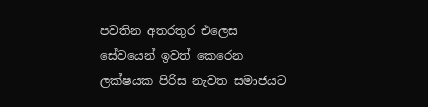පවතින අතරතුර එලෙස සේවයෙන් ඉවත් කෙරෙන ලක්ෂයක පිරිස නැවත සමාජයට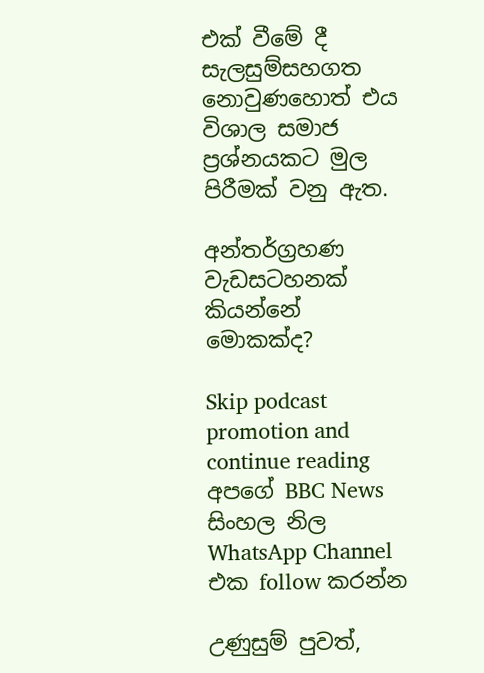එක් වීමේ දී සැලසුම්සහගත නොවුණහොත් එය විශාල සමාජ ප්‍රශ්නයකට මුල පිරීමක් වනු ඇත.

අන්තර්ග්‍රහණ වැඩසටහනක් කියන්නේ මොකක්ද?

Skip podcast promotion and continue reading
අපගේ BBC News සිංහල නිල WhatsApp Channel එක follow කරන්න

උණුසුම් පුවත්,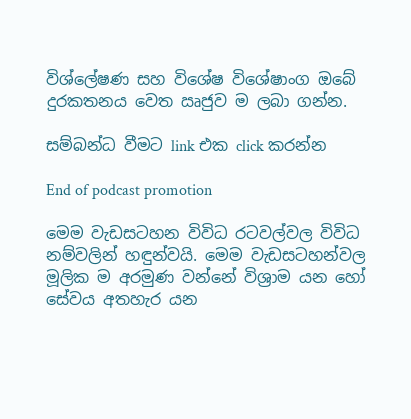විශ්ලේෂණ සහ විශේෂ විශේෂාංග ඔබේ දුරකතනය වෙත ඍජුව ම ලබා ගන්න.

සම්බන්ධ වීමට link එක click කරන්න

End of podcast promotion

මෙම වැඩසටහන විවිධ රටවල්වල විවිධ නම්වලින් හඳුන්වයි. මෙම වැඩසටහන්වල මූලික ම අරමුණ වන්නේ විශ්‍රාම යන හෝ සේවය අතහැර යන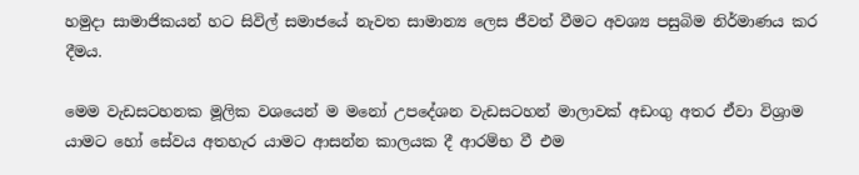හමුදා සාමාජිකයන් හට සිවිල් සමාජයේ නැවත සාමාන්‍ය ලෙස ජීවත් වීමට අවශ්‍ය පසුබිම නිර්මාණය කර දීමය.

මෙම වැඩසටහනක මූලික වශයෙන් ම මනෝ උපදේශන වැඩසටහන් මාලාවක් අඩංගු අතර ඒවා විශ්‍රාම යාමට හෝ සේවය අතහැර යාමට ආසන්න කාලයක දී ආරම්භ වී එම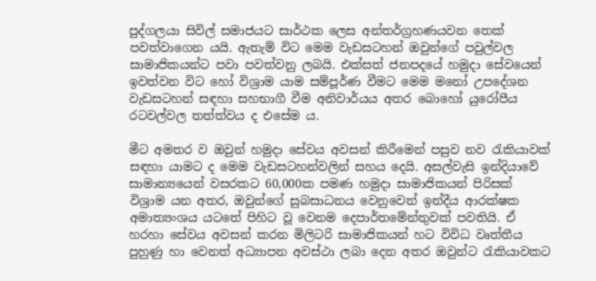පුද්ගලයා සිවිල් සමාජයට සාර්ථක ලෙස අන්තර්ග්‍රහණයවන තෙක් පවත්වාගෙන යයි. ඇතැම් විට මෙම වැඩසටහන් ඔවුන්ගේ පවුල්වල සාමාජිකයන්ට පවා පවත්වනු ලබයි. එක්සත් ජනපදයේ හමුදා සේවයෙන් ඉවත්වන විට හෝ විශ්‍රාම යාම සම්පූර්ණ වීමට මෙම මනෝ උපදේශන වැඩසටහන් සඳහා සහභාගී වීම අනිවාර්යය අතර බොහෝ යුරෝපීය රටවල්වල තත්ත්වය ද එසේම ය.

මීට අමතර ව ඔවුන් හමුදා සේවය අවසන් කිරීමෙන් පසුව නව රැකියාවක් සඳහා යාමට ද මෙම වැඩසටහන්වලින් සහය දෙයි. අසල්වැසි ඉන්දියාවේ සාමාන්‍යයෙන් වසරකට 60,000ක පමණ හමුදා සාමාජිකයන් පිරිසක් විශ්‍රාම යන අතර, ඔවුන්ගේ සුබසාධනය වෙනුවෙන් ඉන්දීය ආරක්ෂක අමාත්‍යංශය යටතේ පිහිට වූ වෙනම දෙපාර්තමේන්තුවක් පවතියි. ඒ හරහා සේවය අවසන් කරන මිලිටරි සාමාජිකයන් හට විවිධ වෘත්තීය පුහුණු හා වෙනත් අධ්‍යාපන අවස්ථා ලබා දෙන අතර ඔවුන්ට රැකියාවකට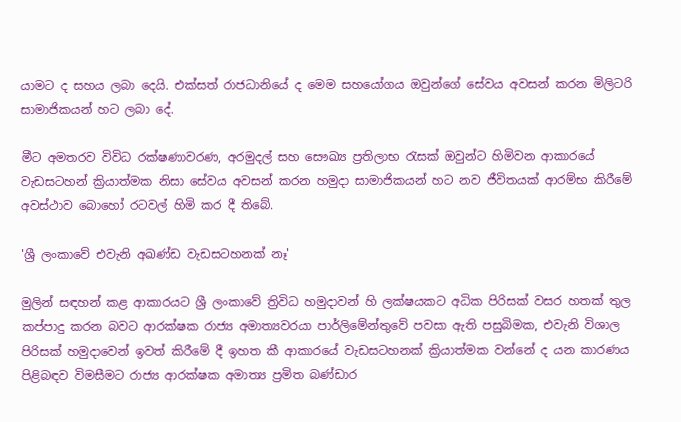යාමට ද සහය ලබා දෙයි. එක්සත් රාජධානියේ ද මෙම සහයෝගය ඔවුන්ගේ සේවය අවසන් කරන මිලිටරි සාමාජිකයන් හට ලබා දේ.

මීට අමතරව විවිධ රක්ෂණාවරණ, අරමුදල් සහ සෞඛ්‍ය ප්‍රතිලාභ රැසක් ඔවුන්ට හිමිවන ආකාරයේ වැඩසටහන් ක්‍රියාත්මක නිසා සේවය අවසන් කරන හමුදා සාමාජිකයන් හට නව ජීවිතයක් ආරම්භ කිරීමේ අවස්ථාව බොහෝ රටවල් හිමි කර දී තිබේ.

'ශ්‍රී ලංකාවේ එවැනි අඛණ්ඩ වැඩසටහනක් නෑ'

මුලින් සඳහන් කළ ආකාරයට ශ්‍රී ලංකාවේ ත්‍රිවිධ හමුදාවන් හි ලක්ෂයකට අධික පිරිසක් වසර හතක් තුල කප්පාදු කරන බවට ආරක්ෂක රාජ්‍ය අමාත්‍යවරයා පාර්ලිමේන්තුවේ පවසා ඇති පසුබිමක, එවැනි විශාල පිරිසක් හමුදාවෙන් ඉවත් කිරීමේ දී ඉහත කී ආකාරයේ වැඩසටහනක් ක්‍රියාත්මක වන්නේ ද යන කාරණය පිළිබඳව විමසීමට රාජ්‍ය ආරක්ෂක අමාත්‍ය ප්‍රමිත බණ්ඩාර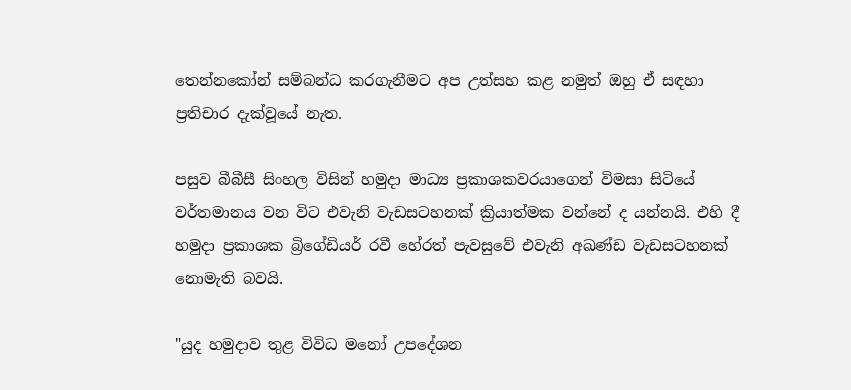තෙන්නකෝන් සම්බන්ධ කරගැනීමට අප උත්සහ කළ නමුත් ඔහු ඒ සඳහා ප්‍රතිචාර දැක්වූයේ නැත.

පසුව බීබීසී සිංහල විසින් හමුදා මාධ්‍ය ප්‍රකාශකවරයාගෙන් විමසා සිටියේ වර්තමානය වන විට එවැනි වැඩසටහනක් ක්‍රියාත්මක වන්නේ ද යන්නයි. එහි දී හමුදා ප්‍රකාශක බ්‍රිගේඩියර් රවී හේරත් පැවසුවේ එවැනි අඛණ්ඩ වැඩසටහනක් නොමැති බවයි.

"යුද හමුදාව තුළ විවිධ මනෝ උපදේශන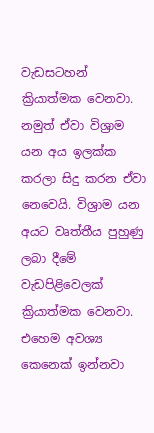වැඩසටහන් ක්‍රියාත්මක වෙනවා. නමුත් ඒවා විශ්‍රාම යන අය ඉලක්ක කරලා සිදු කරන ඒවා නෙවෙයි. විශ්‍රාම යන අයට වෘත්තීය පුහුණු ලබා දීමේ වැඩපිළිවෙලක් ක්‍රියාත්මක වෙනවා. එහෙම අවශ්‍ය කෙනෙක් ඉන්නවා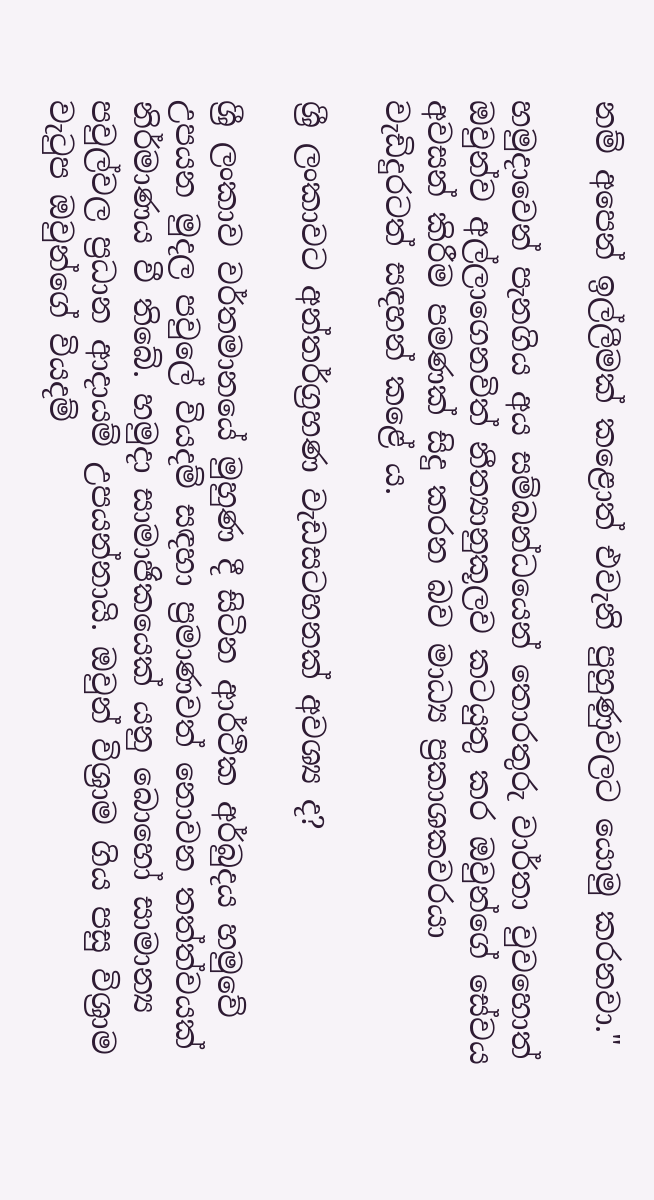නම් අපෙන් ඉල්ලීමක් කළොත් එවැනි පුහුණුවලට යොමු කරනවා."

හමුදාවෙන් පැනගිය අය සම්බන්ධයෙන් තොරතුරු වාර්තා වුවහොත් ඔවුන්ව අල්ලාගෙනවිත් නීත්‍යානුකූලව කටයුතු කර ඔවුන්ගේ සේවය අවසන් කිරීම පමණක් සිදු කරන බව මාධ්‍ය ප්‍රකාශකවරයා වැඩිදුරටත් සඳහන් කළේ ය.

ශ්‍රී ලංකාවට අන්තර්ග්‍රහණ වැඩසටහනක් අවශ්‍ය ද?

ශ්‍රී ලංකාව වර්තමානයේ මුහුණ දී සිටින ආර්ථික අර්බුදය හමුවේ උපයන මුදල පවුලේ වියදම් සඳහා ප්‍රමාණවත් නොවන තත්ත්වයක් නිර්මාණය වී තිබේ. හමුදා සාමාජිකයෙක් යනු බොහෝ සාමාන්‍ය පවුල්වල ප්‍රධාන ආදායම් උපයන්නායි. ඔවුන් විශ්‍රාම ගිය පසු විශ්‍රාම වැටුප ඔවුන්ගේ වියදම්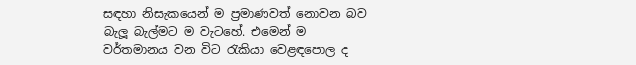සඳහා නිසැකයෙන් ම ප්‍රමාණවත් නොවන බව බැලූ බැල්මට ම වැටහේ. එමෙන් ම වර්තමානය වන විට රැකියා වෙළඳපොල ද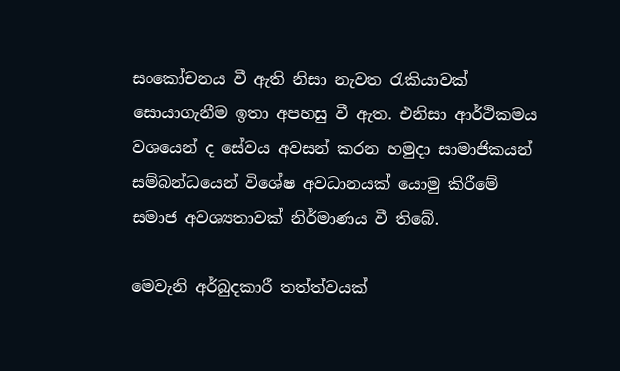සංකෝචනය වී ඇති නිසා නැවත රැකියාවක් සොයාගැනීම ඉතා අපහසු වී ඇත. එනිසා ආර්ථිකමය වශයෙන් ද සේවය අවසන් කරන හමුදා සාමාජිකයන් සම්බන්ධයෙන් විශේෂ අවධානයක් යොමු කිරීමේ සමාජ අවශ්‍යතාවක් නිර්මාණය වී තිබේ.

මෙවැනි අර්බුදකාරී තත්ත්වයක්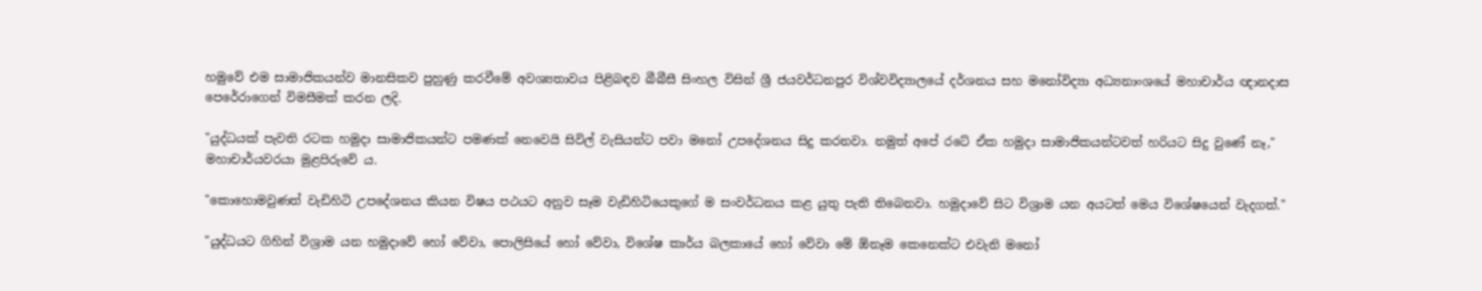හමුවේ එම සාමාජිකයන්ව මානසිකව පුහුණු කරවීමේ අවශ්‍යතාවය පිළිබඳව බීබීසී සිංහල විසින් ශ්‍රී ජයවර්ධනපුර විශ්වවිද්‍යාලයේ දර්ශනය සහ මනෝවිද්‍යා අධ්‍යනාංශයේ මහාචාර්ය ඥානදාස පෙරේරාගෙන් විමසීමක් කරන ලදි.

"යුද්ධයක් පැවති රටක හමුදා සාමාජිකයන්ට පමණක් නෙවෙයි සිවිල් වැසියන්ට පවා මනෝ උපදේශනය සිදු කරනවා. නමුත් අපේ රටේ ඒක හමුදා සාමාජිකයන්ටවත් හරියට සිදු වුණේ නෑ," මහාචාර්යවරයා මුළපිරුවේ ය.

"කොහොමවුණත් වැඩිහිටි උපදේශනය කියන විෂය පථයට අනුව සෑම වැඩිහිටියෙකුගේ ම සංවර්ධනය කළ යුතු පැති තිබෙනවා. හමුදාවේ සිට විශ්‍රාම යන අයටත් මෙය විශේෂයෙන් වැදගත්."

"යුද්ධයට ගිහින් විශ්‍රාම යන හමුදාවේ හෝ වේවා, පොලිසියේ හෝ වේවා, විශේෂ කාර්ය බලකායේ හෝ වේවා මේ ඕනෑම කෙනෙක්ට එවැනි මනෝ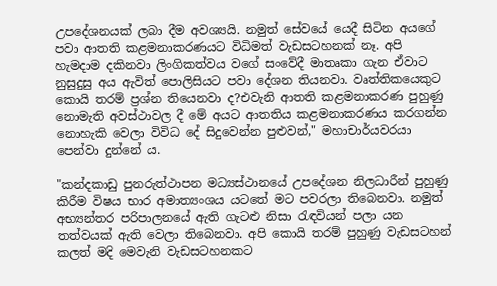උපදේශනයක් ලබා දීම අවශ්‍යයි. නමුත් සේවයේ යෙදී සිටින අයගේ පවා ආතති කළමනාකරණයට විධිමත් වැඩසටහනක් නෑ. අපි හැමදාම දකිනවා ලිංගිකත්වය වගේ සංවේදී මාතෘකා ගැන ඒවාට නුසුදුසු අය ඇවිත් පොලිසියට පවා දේශන තියනවා. වෘත්තිකයෙකුට කොයි තරම් ප්‍රශ්න තියෙනවා ද?එවැනි ආතති කළමනාකරණ පුහුණු නොමැති අවස්ථාවල දී මේ අයට ආතතිය කළමනාකරණය කරගන්න නොහැකි වෙලා විවිධ දේ සිදුවෙන්න පුළුවන්," මහාචාර්යවරයා පෙන්වා දුන්නේ ය.

"කන්දකාඩු පුනරුත්ථාපන මධ්‍යස්ථානයේ උපදේශන නිලධාරීන් පුහුණු කිරීම විෂය භාර අමාත්‍යංශය යටතේ මට පවරලා තිබෙනවා. නමුත් අභ්‍යන්තර පරිපාලනයේ ඇති ගැටළු නිසා රැඳවියන් පලා යන තත්වයක් ඇති වෙලා තිබෙනවා. අපි කොයි තරම් පුහුණු වැඩසටහන් කලත් මදි මෙවැනි වැඩසටහනකට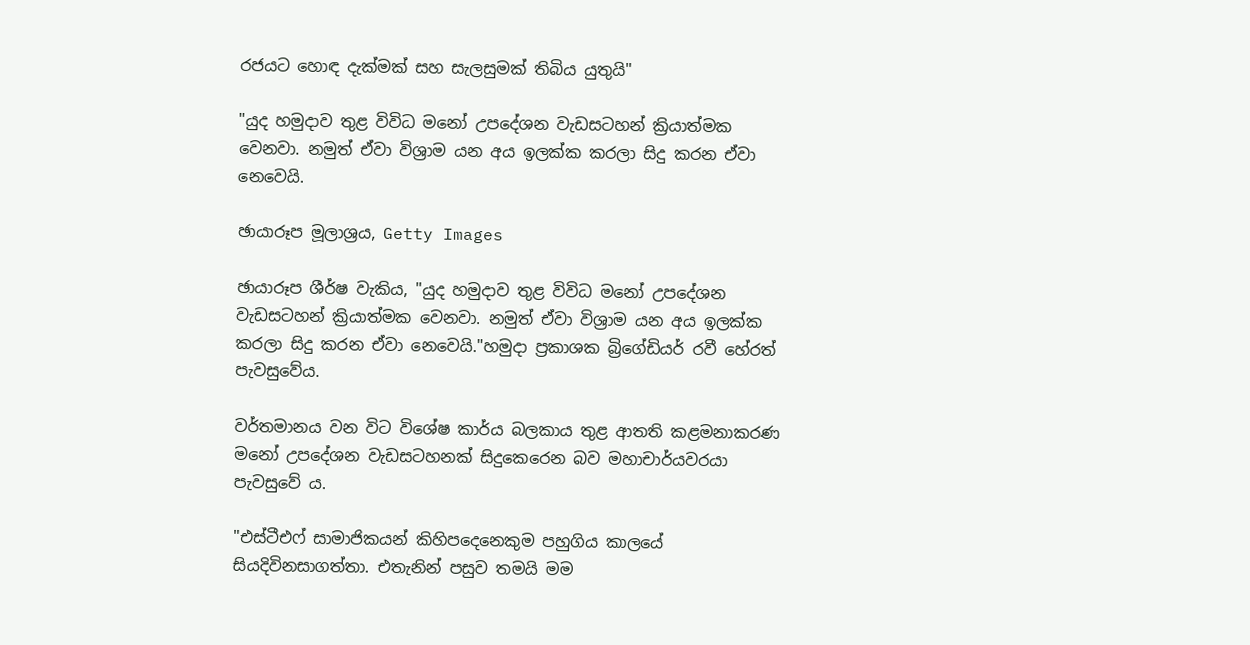රජයට හොඳ දැක්මක් සහ සැලසුමක් තිබිය යුතුයි"

"යුද හමුදාව තුළ විවිධ මනෝ උපදේශන වැඩසටහන් ක්‍රියාත්මක වෙනවා. නමුත් ඒවා විශ්‍රාම යන අය ඉලක්ක කරලා සිදු කරන ඒවා නෙවෙයි.

ඡායාරූප මූලාශ්‍රය, Getty Images

ඡායාරූප ශීර්ෂ වැකිය, "යුද හමුදාව තුළ විවිධ මනෝ උපදේශන වැඩසටහන් ක්‍රියාත්මක වෙනවා. නමුත් ඒවා විශ්‍රාම යන අය ඉලක්ක කරලා සිදු කරන ඒවා නෙවෙයි."හමුදා ප්‍රකාශක බ්‍රිගේඩියර් රවී හේරත් පැවසුවේය.

වර්තමානය වන විට විශේෂ කාර්ය බලකාය තුළ ආතති කළමනාකරණ මනෝ උපදේශන වැඩසටහනක් සිදුකෙරෙන බව මහාචාර්යවරයා පැවසුවේ ය.

"එස්ටීඑෆ් සාමාජිකයන් කිහිපදෙනෙකුම පහුගිය කාලයේ සියදිවිනසාගත්තා. එතැනින් පසුව තමයි මම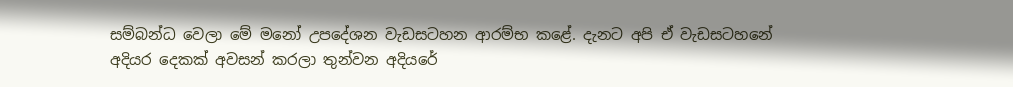සම්බන්ධ වෙලා මේ මනෝ උපදේශන වැඩසටහන ආරම්භ කළේ. දැනට අපි ඒ වැඩසටහනේ අදියර දෙකක් අවසන් කරලා තුන්වන අදියරේ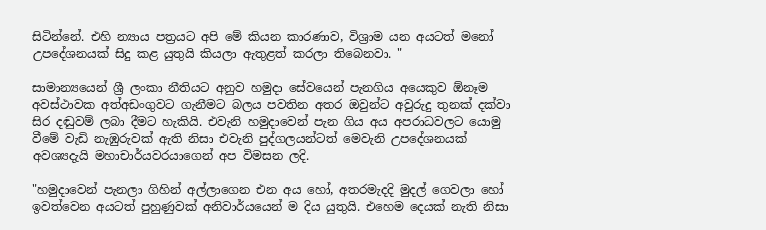සිටින්නේ. එහි න්‍යාය පත්‍රයට අපි මේ කියන කාරණාව, විශ්‍රාම යන අයටත් මනෝ උපදේශනයක් සිදු කළ යුතුයි කියලා ඇතුළත් කරලා තිබෙනවා. "

සාමාන්‍යයෙන් ශ්‍රී ලංකා නීතියට අනුව හමුදා සේවයෙන් පැනගිය අයෙකුව ඕනෑම අවස්ථාවක අත්අඩංගුවට ගැනීමට බලය පවතින අතර ඔවුන්ට අවුරුදු තුනක් දක්වා සිර දඬුවම් ලබා දීමට හැකියි. එවැනි හමුදාවෙන් පැන ගිය අය අපරාධවලට යොමු වීමේ වැඩි නැඹුරුවක් ඇති නිසා එවැනි පුද්ගලයන්ටත් මෙවැනි උපදේශනයක් අවශ්‍යදැයි මහාචාර්යවරයාගෙන් අප විමසන ලදි.

"හමුදාවෙන් පැනලා ගිහින් අල්ලාගෙන එන අය හෝ, අතරමැදදි මුදල් ගෙවලා හෝ ඉවත්වෙන අයටත් පුහුණුවක් අනිවාර්යයෙන් ම දිය යුතුයි. එහෙම දෙයක් නැති නිසා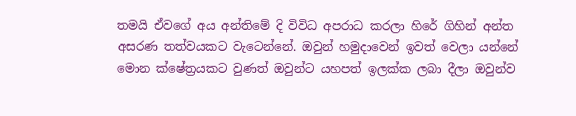තමයි ඒවගේ අය අන්තිමේ දි විවිධ අපරාධ කරලා හිරේ ගිහින් අන්ත අසරණ තත්වයකට වැටෙන්නේ. ඔවුන් හමුදාවෙන් ඉවත් වෙලා යන්නේ මොන ක්ෂේත්‍රයකට වුණත් ඔවුන්ට යහපත් ඉලක්ක ලබා දීලා ඔවුන්ව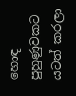හොඳ පුහුණුවකට යටත් කරලා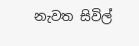නැවත සිවිල්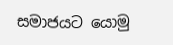සමාජයට යොමු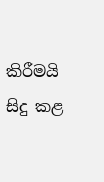කිරීමයි සිදු කළ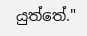යුත්තේ."